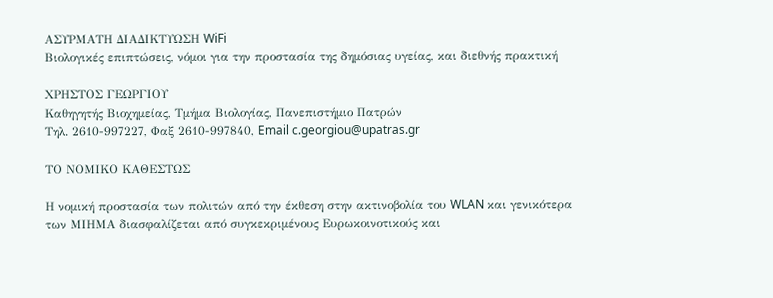ΑΣΥΡΜΑΤΗ ΔΙΑΔΙΚΤΥΩΣΗ WiFi
Βιολογικές επιπτώσεις, νόμοι για την προστασία της δημόσιας υγείας, και διεθνής πρακτική

ΧΡΗΣΤΟΣ ΓΕΩΡΓΙΟΥ
Καθηγητής Βιοχημείας, Τμήμα Βιολογίας, Πανεπιστήμιο Πατρών
Τηλ. 2610-997227, Φαξ 2610-997840, Email c.georgiou@upatras.gr

ΤΟ ΝΟΜΙΚΟ ΚΑΘΕΣΤΩΣ

Η νομική προστασία των πολιτών από την έκθεση στην ακτινοβολία του WLAN και γενικότερα των ΜΙΗΜΑ διασφαλίζεται από συγκεκριμένους Ευρωκοινοτικούς και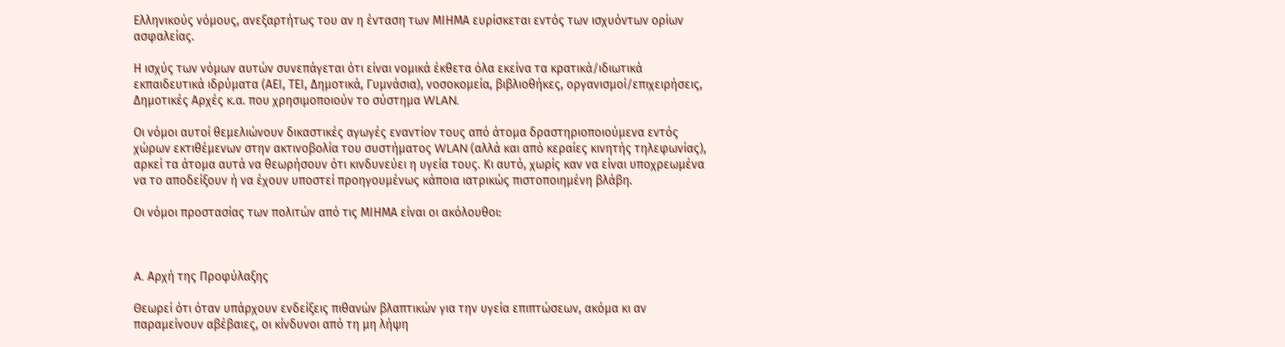Ελληνικούς νόμους, ανεξαρτήτως του αν η ένταση των ΜΙΗΜΑ ευρίσκεται εντός των ισχυόντων ορίων ασφαλείας.

Η ισχύς των νόμων αυτών συνεπάγεται ότι είναι νομικά έκθετα όλα εκείνα τα κρατικά/ιδιωτικά εκπαιδευτικά ιδρύματα (ΑΕΙ, ΤΕΙ, Δημοτικά, Γυμνάσια), νοσοκομεία, βιβλιοθήκες, οργανισμοί/επιχειρήσεις, Δημοτικές Αρχές κ.α. που χρησιμοποιούν το σύστημα WLAN.

Οι νόμοι αυτοί θεμελιώνουν δικαστικές αγωγές εναντίον τους από άτομα δραστηριοποιούμενα εντός χώρων εκτιθέμενων στην ακτινοβολία του συστήματος WLAN (αλλά και από κεραίες κινητής τηλεφωνίας), αρκεί τα άτομα αυτά να θεωρήσουν ότι κινδυνεύει η υγεία τους. Κι αυτό, χωρίς καν να είναι υποχρεωμένα να το αποδείξουν ή να έχουν υποστεί προηγουμένως κάποια ιατρικώς πιστοποιημένη βλάβη.

Οι νόμοι προστασίας των πολιτών από τις ΜΙΗΜΑ είναι οι ακόλουθοι:



A. Αρχή της Προφύλαξης

Θεωρεί ότι όταν υπάρχουν ενδείξεις πιθανών βλαπτικών για την υγεία επιπτώσεων, ακόμα κι αν παραμείνουν αβέβαιες, οι κίνδυνοι από τη μη λήψη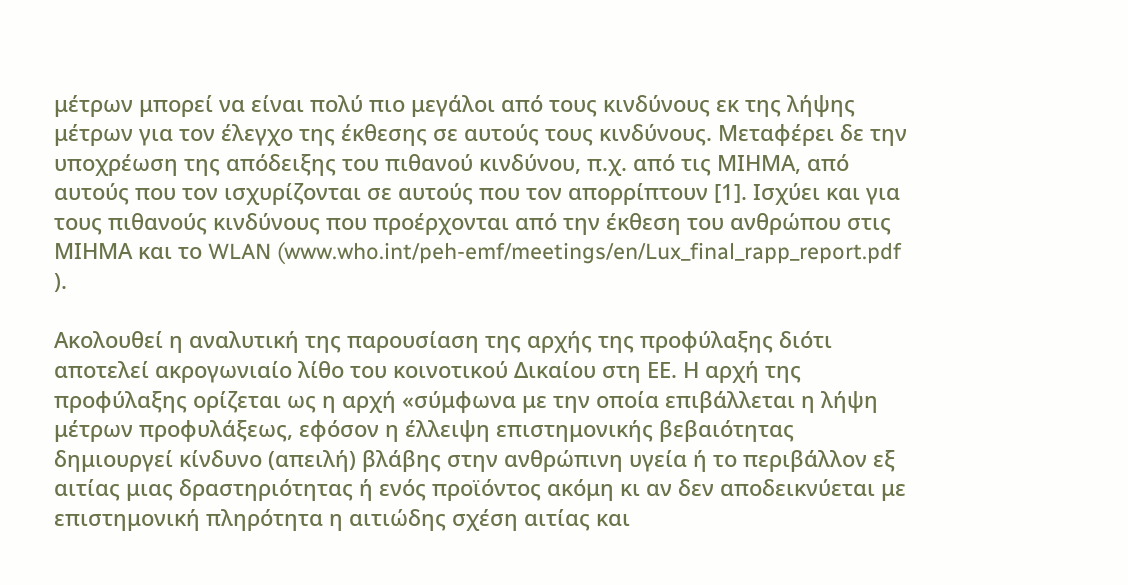μέτρων μπορεί να είναι πολύ πιο μεγάλοι από τους κινδύνους εκ της λήψης μέτρων για τον έλεγχο της έκθεσης σε αυτούς τους κινδύνους. Μεταφέρει δε την υποχρέωση της απόδειξης του πιθανού κινδύνου, π.χ. από τις ΜΙΗΜΑ, από αυτούς που τον ισχυρίζονται σε αυτούς που τον απορρίπτουν [1]. Ισχύει και για τους πιθανούς κινδύνους που προέρχονται από την έκθεση του ανθρώπου στις ΜΙΗΜΑ και το WLAN (www.who.int/peh-emf/meetings/en/Lux_final_rapp_report.pdf ).

Ακολουθεί η αναλυτική της παρουσίαση της αρχής της προφύλαξης διότι αποτελεί ακρογωνιαίο λίθο του κοινοτικού Δικαίου στη ΕΕ. Η αρχή της προφύλαξης ορίζεται ως η αρχή «σύμφωνα με την οποία επιβάλλεται η λήψη μέτρων προφυλάξεως, εφόσον η έλλειψη επιστημονικής βεβαιότητας δημιουργεί κίνδυνο (απειλή) βλάβης στην ανθρώπινη υγεία ή το περιβάλλον εξ αιτίας μιας δραστηριότητας ή ενός προϊόντος ακόμη κι αν δεν αποδεικνύεται με επιστημονική πληρότητα η αιτιώδης σχέση αιτίας και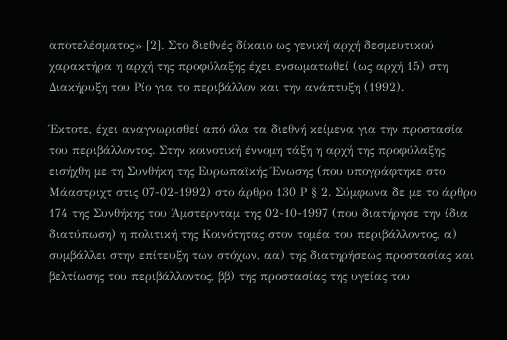αποτελέσματος» [2]. Στο διεθνές δίκαιο ως γενική αρχή δεσμευτικού χαρακτήρα η αρχή της προφύλαξης έχει ενσωματωθεί (ως αρχή 15) στη Διακήρυξη του Ρίο για το περιβάλλον και την ανάπτυξη (1992).

Έκτοτε, έχει αναγνωρισθεί από όλα τα διεθνή κείμενα για την προστασία του περιβάλλοντος. Στην κοινοτική έννομη τάξη η αρχή της προφύλαξης εισήχθη με τη Συνθήκη της Ευρωπαϊκής Ένωσης (που υπογράφτηκε στο Μάαστριχτ στις 07-02-1992) στο άρθρο 130 Ρ § 2. Σύμφωνα δε με το άρθρο 174 της Συνθήκης του Άμστερνταμ της 02-10-1997 (που διατήρησε την ίδια διατύπωση) η πολιτική της Κοινότητας στον τομέα του περιβάλλοντος, α) συμβάλλει στην επίτευξη των στόχων, αα) της διατηρήσεως προστασίας και βελτίωσης του περιβάλλοντος, ββ) της προστασίας της υγείας του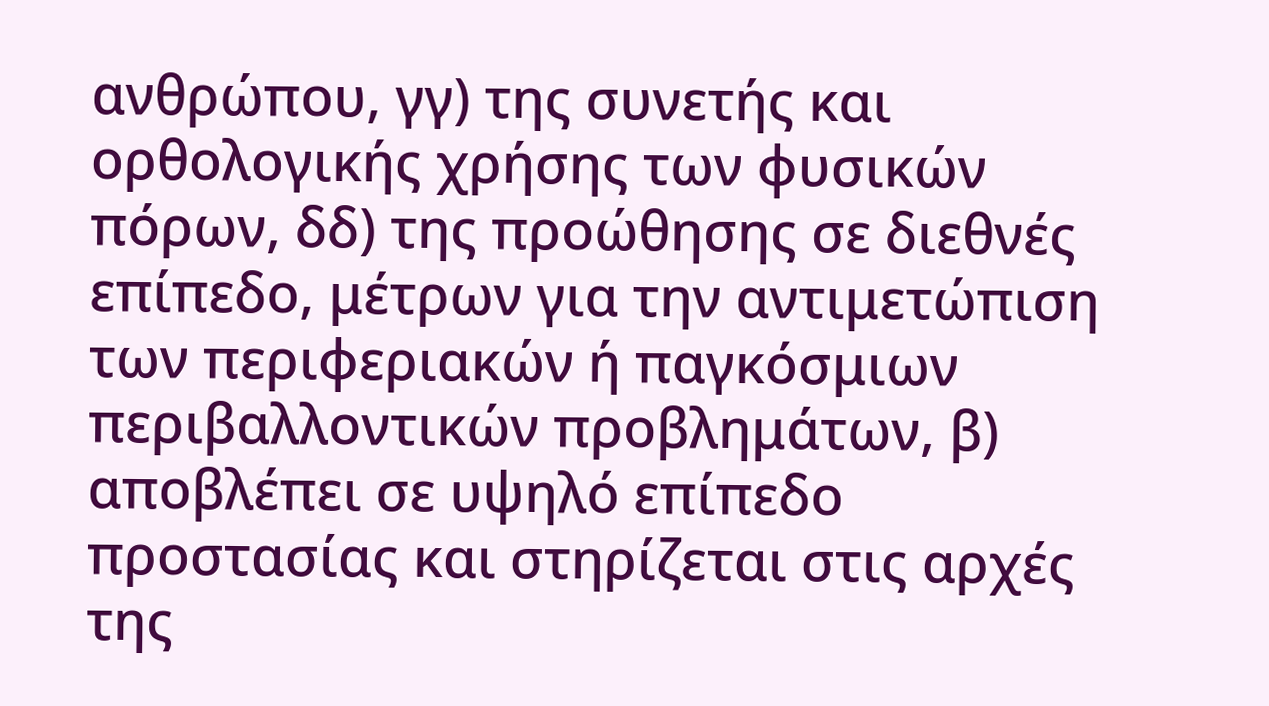ανθρώπου, γγ) της συνετής και ορθολογικής χρήσης των φυσικών πόρων, δδ) της προώθησης σε διεθνές επίπεδο, μέτρων για την αντιμετώπιση των περιφεριακών ή παγκόσμιων περιβαλλοντικών προβλημάτων, β) αποβλέπει σε υψηλό επίπεδο προστασίας και στηρίζεται στις αρχές της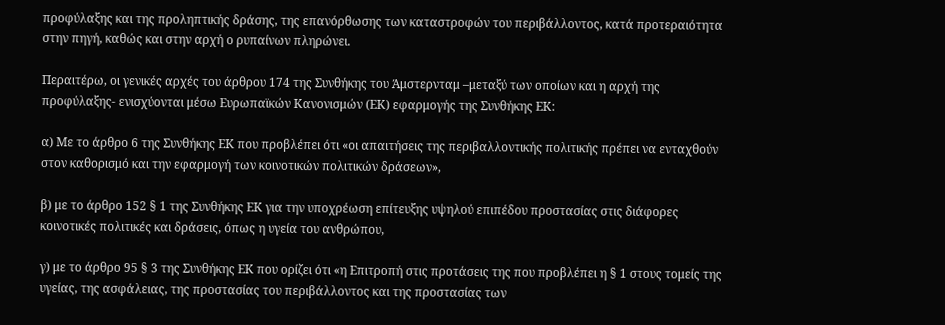προφύλαξης και της προληπτικής δράσης, της επανόρθωσης των καταστροφών του περιβάλλοντος, κατά προτεραιότητα στην πηγή, καθώς και στην αρχή ο ρυπαίνων πληρώνει.

Περαιτέρω, οι γενικές αρχές του άρθρου 174 της Συνθήκης του Άμστερνταμ –μεταξύ των οποίων και η αρχή της προφύλαξης- ενισχύονται μέσω Eυρωπαϊκών Κανονισμών (ΕΚ) εφαρμογής της Συνθήκης ΕΚ:

α) Με το άρθρο 6 της Συνθήκης ΕΚ που προβλέπει ότι «οι απαιτήσεις της περιβαλλοντικής πολιτικής πρέπει να ενταχθούν στον καθορισμό και την εφαρμογή των κοινοτικών πολιτικών δράσεων»,

β) με το άρθρο 152 § 1 της Συνθήκης ΕΚ για την υποχρέωση επίτευξης υψηλού επιπέδου προστασίας στις διάφορες κοινοτικές πολιτικές και δράσεις, όπως η υγεία του ανθρώπου,

γ) με το άρθρο 95 § 3 της Συνθήκης ΕΚ που ορίζει ότι «η Επιτροπή στις προτάσεις της που προβλέπει η § 1 στους τομείς της υγείας, της ασφάλειας, της προστασίας του περιβάλλοντος και της προστασίας των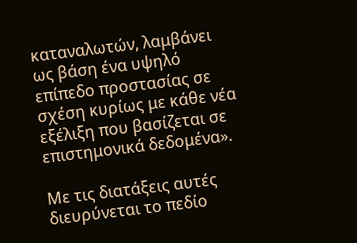καταναλωτών, λαμβάνει ως βάση ένα υψηλό επίπεδο προστασίας σε σχέση κυρίως με κάθε νέα εξέλιξη που βασίζεται σε επιστημονικά δεδομένα».

Με τις διατάξεις αυτές διευρύνεται το πεδίο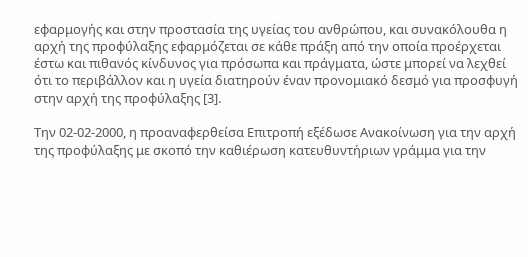εφαρμογής και στην προστασία της υγείας του ανθρώπου, και συνακόλουθα η αρχή της προφύλαξης εφαρμόζεται σε κάθε πράξη από την οποία προέρχεται έστω και πιθανός κίνδυνος για πρόσωπα και πράγματα, ώστε μπορεί να λεχθεί ότι το περιβάλλον και η υγεία διατηρούν έναν προνομιακό δεσμό για προσφυγή στην αρχή της προφύλαξης [3].

Την 02-02-2000, η προαναφερθείσα Επιτροπή εξέδωσε Ανακοίνωση για την αρχή της προφύλαξης με σκοπό την καθιέρωση κατευθυντήριων γράμμα για την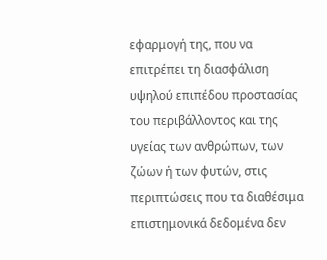εφαρμογή της, που να επιτρέπει τη διασφάλιση υψηλού επιπέδου προστασίας του περιβάλλοντος και της υγείας των ανθρώπων, των ζώων ή των φυτών, στις περιπτώσεις που τα διαθέσιμα επιστημονικά δεδομένα δεν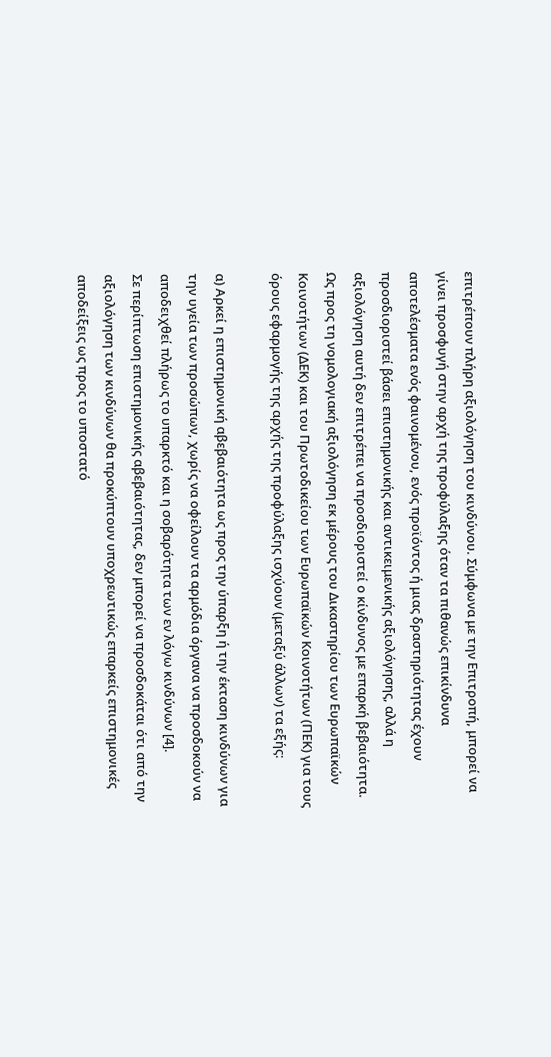επιτρέπουν πλήρη αξιολόγηση του κινδύνου. Σύμφωνα με την Επιτροπή, μπορεί να γίνει προσφυγή στην αρχή της προφύλαξης όταν τα πιθανώς επικίνδυνα αποτελέσματα ενός φαινομένου, ενός προϊόντος ή μιας δραστηριότητας έχουν προσδιοριστεί βάσει επιστημονικής και αντικειμενικής αξιολόγησης, αλλά η αξιολόγηση αυτή δεν επιτρέπει να προσδιοριστεί ο κίνδυνος με επαρκή βεβαιότητα. Ως προς τη νομολογιακή αξιολόγηση εκ μέρους του Δικαστηρίου των Ευρωπαϊκών Κοινοτήτων (ΔΕΚ) και του Πρωτοδικείου των Ευρωπαϊκών Κοινοτήτων (ΠΕΚ) για τους όρους εφαρμογής της αρχής της προφύλαξης ισχύουν (μεταξύ άλλων) τα εξής:

α) Αρκεί η επιστημονική αβεβαιότητα ως προς την ύπαρξη ή την έκταση κινδύνων για την υγεία των προσώπων, χωρίς να οφείλουν τα αρμόδια όργανα να προσδοκούν να αποδειχθεί πλήρως το υπαρκτό και η σοβαρότητα των εν λόγω κινδύνων [4].
Σε περίπτωση επιστημονικής αβεβαιότητας, δεν μπορεί να προσδοκάται ότι από την αξιολόγηση των κινδύνων θα προκύπτουν υποχρεωτικώς επαρκείς επιστημονικές αποδείξεις ως προς το υποστατό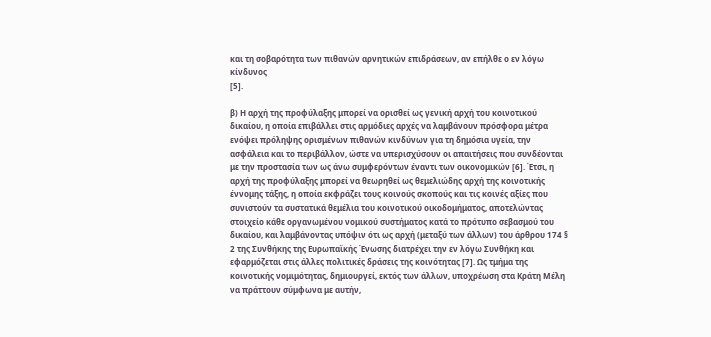και τη σοβαρότητα των πιθανών αρνητικών επιδράσεων, αν επήλθε ο εν λόγω κίνδυνος
[5].

β) Η αρχή της προφύλαξης μπορεί να ορισθεί ως γενική αρχή του κοινοτικού δικαίου, η οποία επιβάλλει στις αρμόδιες αρχές να λαμβάνουν πρόσφορα μέτρα ενόψει πρόληψης ορισμένων πιθανών κινδύνων για τη δημόσια υγεία, την ασφάλεια και το περιβάλλον, ώστε να υπερισχύσουν οι απαιτήσεις που συνδέονται με την προστασία των ως άνω συμφερόντων έναντι των οικονομικών [6]. Έτσι, η αρχή της προφύλαξης μπορεί να θεωρηθεί ως θεμελιώδης αρχή της κοινοτικής έννομης τάξης, η οποία εκφράζει τους κοινούς σκοπούς και τις κοινές αξίες που συνιστούν τα συστατικά θεμέλια του κοινοτικού οικοδομήματος, αποτελώντας στοιχείο κάθε οργανωμένου νομικού συστήματος κατά το πρότυπο σεβασμού του δικαίου, και λαμβάνοντας υπόψιν ότι ως αρχή (μεταξύ των άλλων) του άρθρου 174 § 2 της Συνθήκης της Ευρωπαϊκής Ένωσης διατρέχει την εν λόγω Συνθήκη και εφαρμόζεται στις άλλες πολιτικές δράσεις της κοινότητας [7]. Ως τμήμα της κοινοτικής νομιμότητας, δημιουργεί, εκτός των άλλων, υποχρέωση στα Κράτη Μέλη να πράττουν σύμφωνα με αυτήν,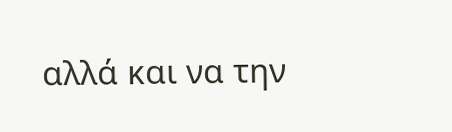αλλά και να την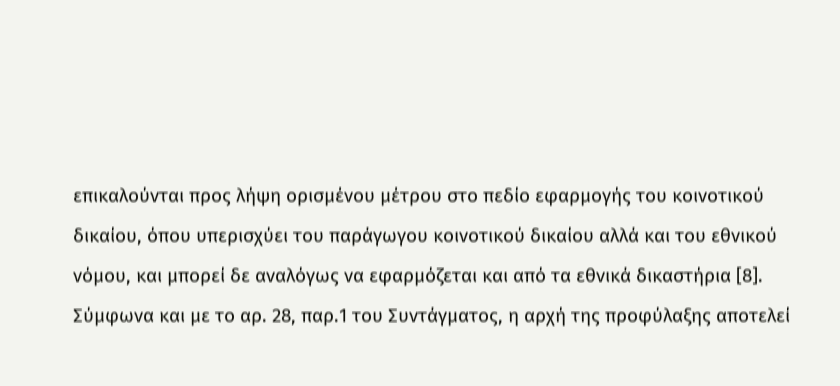επικαλούνται προς λήψη ορισμένου μέτρου στο πεδίο εφαρμογής του κοινοτικού δικαίου, όπου υπερισχύει του παράγωγου κοινοτικού δικαίου αλλά και του εθνικού νόμου, και μπορεί δε αναλόγως να εφαρμόζεται και από τα εθνικά δικαστήρια [8].
Σύμφωνα και με το αρ. 28, παρ.1 του Συντάγματος, η αρχή της προφύλαξης αποτελεί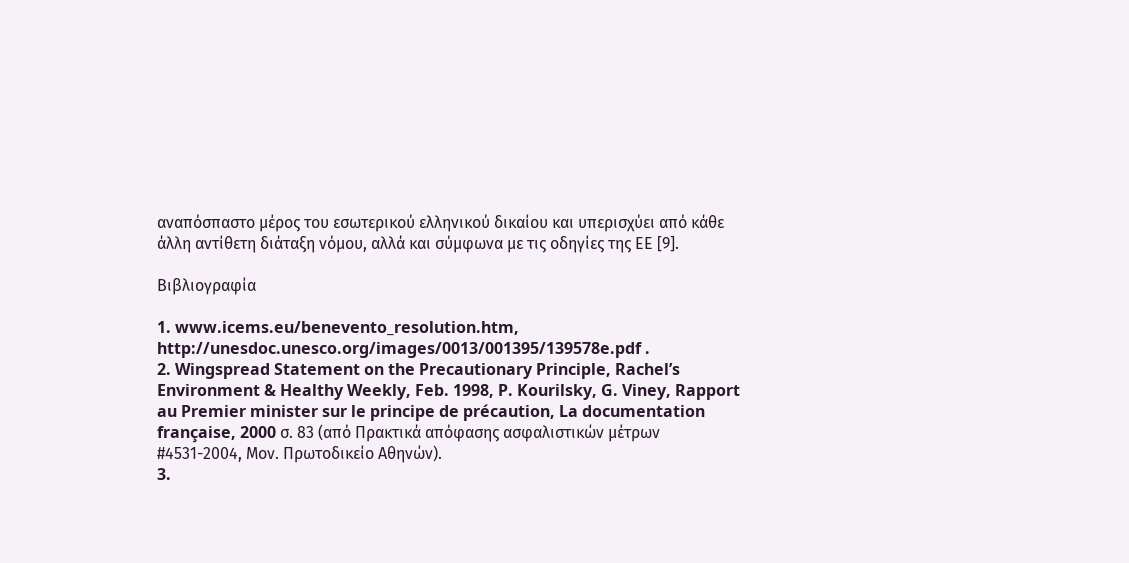αναπόσπαστο μέρος του εσωτερικού ελληνικού δικαίου και υπερισχύει από κάθε άλλη αντίθετη διάταξη νόμου, αλλά και σύμφωνα με τις οδηγίες της ΕΕ [9].

Βιβλιογραφία

1. www.icems.eu/benevento_resolution.htm, http://unesdoc.unesco.org/images/0013/001395/139578e.pdf .
2. Wingspread Statement on the Precautionary Principle, Rachel’s Environment & Healthy Weekly, Feb. 1998, P. Kourilsky, G. Viney, Rapport au Premier minister sur le principe de précaution, La documentation française, 2000 σ. 83 (από Πρακτικά απόφασης ασφαλιστικών μέτρων #4531-2004, Μον. Πρωτοδικείο Αθηνών).
3.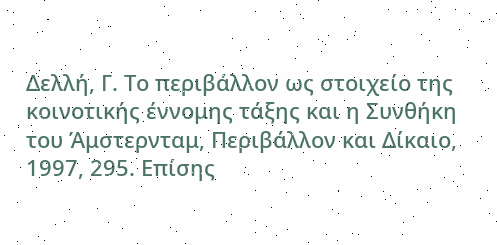Δελλή, Γ. Το περιβάλλον ως στοιχείο της κοινοτικής έννομης τάξης και η Συνθήκη του Άμστερνταμ, Περιβάλλον και Δίκαιο, 1997, 295. Επίσης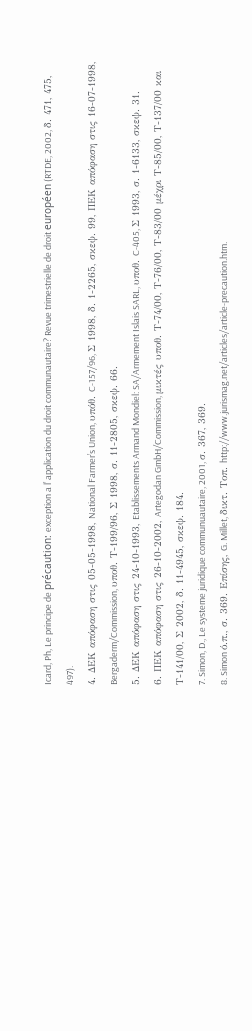Icard, Ph, Le principe de précaution: exception a l’ application du droit communautaire? Revue trimestrielle de droit européen (RTDE, 2002, δ. 471, 475, 497).
4. ΔΕΚ απόφαση στις 05-05-1998, National Farmer’s Union, υπόθ. C-157/96, Σ 1998, δ. 1-2265, σκεψ. 99, ΠΕΚ απόφαση στις 16-07-1998, Bergaderm/Commission, υποθ. Τ-199/96, Σ 1998, σ. 11-2805, σκεψ. 66.
5. ΔΕΚ απόφαση στις 24-10-1993, Etablissements Armand Mondiel: SA/Armement Islais SARL, υποθ. C-405, Σ 1993, σ. 1-6133, σκεψ. 31.
6. ΠΕΚ απόφαση στις 26-10-2002, Artegodan GmbH/Commission, μικτές υποθ. Τ-74/00, Τ-76/00, Τ-83/00 μέχρι Τ-85/00, Τ-137/00 και Τ-141/00, Σ 2002, δ. 11-4945, σκεψ. 184.
7. Simon, D., Le systeme juridique communuautaire, 2001, σ. 367, 369.
8. Simon ό.π., σ. 369. Επίσης, G. Millet, δικτ. Τοπ. http://www.jurismag.net/articles/article-precaution.htm.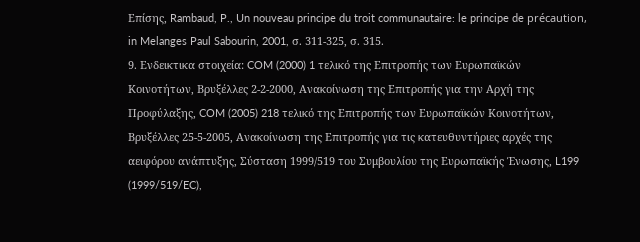Επίσης, Rambaud, P., Un nouveau principe du troit communautaire: le principe de précaution, in Melanges Paul Sabourin, 2001, σ. 311-325, σ. 315.
9. Ενδεικτικα στοιχεία: COM (2000) 1 τελικό της Επιτροπής των Ευρωπαϊκών Κοινοτήτων, Βρυξέλλες 2-2-2000, Ανακοίνωση της Επιτροπής για την Aρχή της Προφύλαξης, COM (2005) 218 τελικό της Επιτροπής των Ευρωπαϊκών Κοινοτήτων, Βρυξέλλες 25-5-2005, Ανακοίνωση της Επιτροπής για τις κατευθυντήριες αρχές της αειφόρου ανάπτυξης, Σύσταση 1999/519 του Συμβουλίου της Ευρωπαϊκής Ένωσης, L199 (1999/519/EC),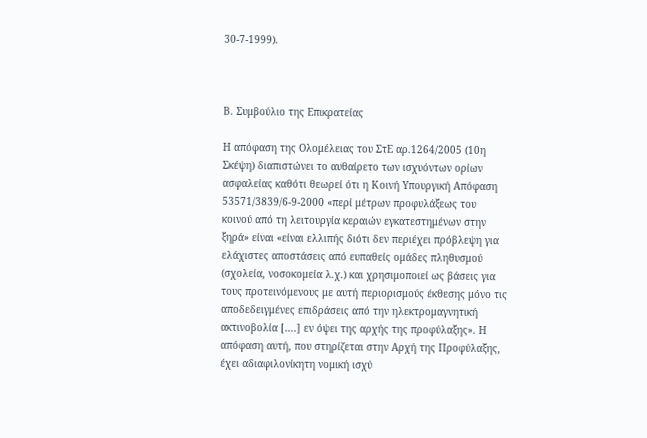30-7-1999).



Β. Συμβούλιο της Επικρατείας

Η απόφαση της Ολομέλειας του ΣτΕ αρ.1264/2005 (10η Σκέψη) διαπιστώνει το αυθαίρετο των ισχυόντων ορίων ασφαλείας καθότι θεωρεί ότι η Κοινή Υπουργική Απόφαση 53571/3839/6-9-2000 «περί μέτρων προφυλάξεως του κοινού από τη λειτουργία κεραιών εγκατεστημένων στην ξηρά» είναι «είναι ελλιπής διότι δεν περιέχει πρόβλεψη για ελάχιστες αποστάσεις από ευπαθείς ομάδες πληθυσμού (σχολεία, νοσοκομεία λ.χ.) και χρησιμοποιεί ως βάσεις για τους προτεινόμενους με αυτή περιορισμούς έκθεσης μόνο τις αποδεδειγμένες επιδράσεις από την ηλεκτρομαγνητική ακτινοβολία [….] εν όψει της αρχής της προφύλαξης». Η απόφαση αυτή, που στηρίζεται στην Αρχή της Προφύλαξης, έχει αδιαφιλονίκητη νομική ισχύ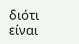διότι είναι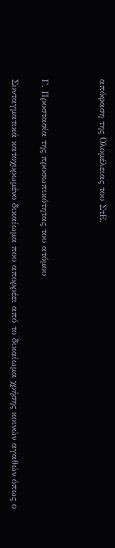απόφαση της Ολομέλειας του ΣτΕ.



Γ. Προστασία της προσωπικότητας του ατόμου

Συνταγματικά κατοχυρωμένο δικαίωμα που απορρέει από το δικαίωμα χρήσης κοινών αγαθών όπως ο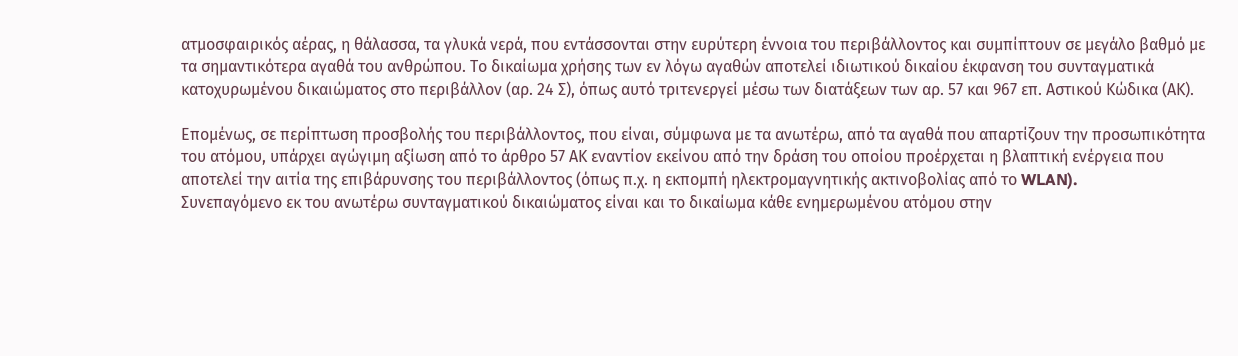ατμοσφαιρικός αέρας, η θάλασσα, τα γλυκά νερά, που εντάσσονται στην ευρύτερη έννοια του περιβάλλοντος και συμπίπτουν σε μεγάλο βαθμό με τα σημαντικότερα αγαθά του ανθρώπου. Το δικαίωμα χρήσης των εν λόγω αγαθών αποτελεί ιδιωτικού δικαίου έκφανση του συνταγματικά κατοχυρωμένου δικαιώματος στο περιβάλλον (αρ. 24 Σ), όπως αυτό τριτενεργεί μέσω των διατάξεων των αρ. 57 και 967 επ. Αστικού Κώδικα (ΑK).

Επομένως, σε περίπτωση προσβολής του περιβάλλοντος, που είναι, σύμφωνα με τα ανωτέρω, από τα αγαθά που απαρτίζουν την προσωπικότητα του ατόμου, υπάρχει αγώγιμη αξίωση από το άρθρο 57 ΑΚ εναντίον εκείνου από την δράση του οποίου προέρχεται η βλαπτική ενέργεια που αποτελεί την αιτία της επιβάρυνσης του περιβάλλοντος (όπως π.χ. η εκπομπή ηλεκτρομαγνητικής ακτινοβολίας από το WLAN).
Συνεπαγόμενο εκ του ανωτέρω συνταγματικού δικαιώματος είναι και το δικαίωμα κάθε ενημερωμένου ατόμου στην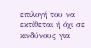επιλογή του να εκτίθεται ή όχι σε κινδύνους για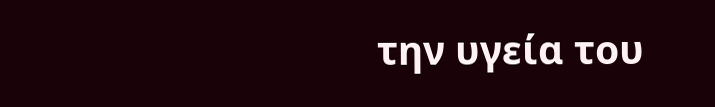την υγεία του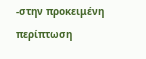-στην προκειμένη περίπτωση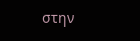στην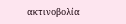ακτινοβολία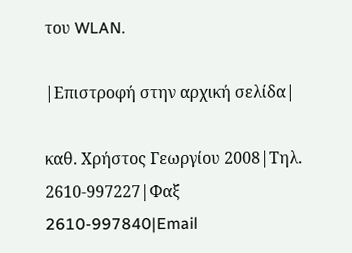του WLAN.

|Επιστροφή στην αρχική σελίδα|

καθ. Χρήστος Γεωργίου 2008|Τηλ. 2610-997227|Φαξ 2610-997840|Email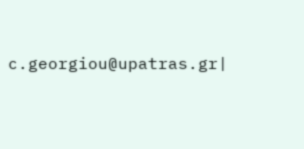c.georgiou@upatras.gr|